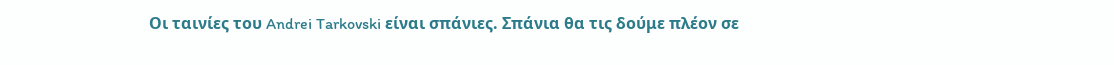Οι ταινίες του Andrei Tarkovski είναι σπάνιες. Σπάνια θα τις δούμε πλέον σε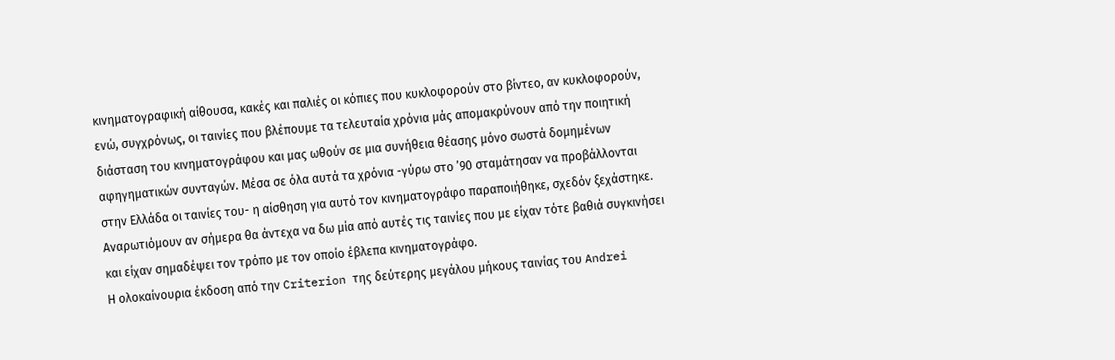κινηματογραφική αίθουσα, κακές και παλιές οι κόπιες που κυκλοφορούν στο βίντεο, αν κυκλοφορούν, ενώ, συγχρόνως, οι ταινίες που βλέπουμε τα τελευταία χρόνια μάς απομακρύνουν από την ποιητική διάσταση του κινηματογράφου και μας ωθούν σε μια συνήθεια θέασης μόνο σωστά δομημένων αφηγηματικών συνταγών. Μέσα σε όλα αυτά τα χρόνια -γύρω στο ’90 σταμάτησαν να προβάλλονται στην Ελλάδα οι ταινίες του- η αίσθηση για αυτό τον κινηματογράφο παραποιήθηκε, σχεδόν ξεχάστηκε. Αναρωτιόμουν αν σήμερα θα άντεχα να δω μία από αυτές τις ταινίες που με είχαν τότε βαθιά συγκινήσει και είχαν σημαδέψει τον τρόπο με τον οποίο έβλεπα κινηματογράφο.
Η ολοκαίνουρια έκδοση από την Criterion της δεύτερης μεγάλου μήκους ταινίας του Andrei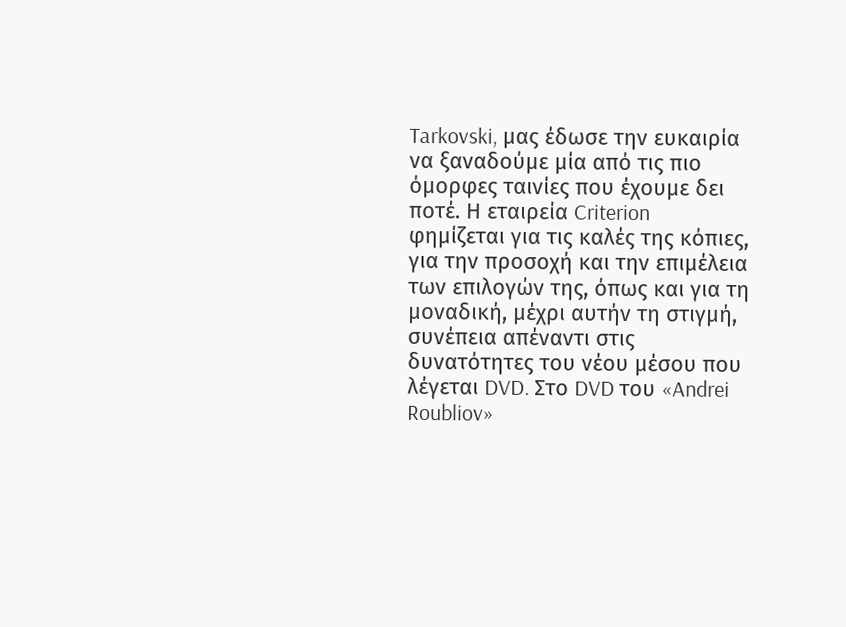Tarkovski, μας έδωσε την ευκαιρία να ξαναδούμε μία από τις πιο όμορφες ταινίες που έχουμε δει ποτέ. Η εταιρεία Criterion φημίζεται για τις καλές της κόπιες, για την προσοχή και την επιμέλεια των επιλογών της, όπως και για τη μοναδική, μέχρι αυτήν τη στιγμή, συνέπεια απέναντι στις δυνατότητες του νέου μέσου που λέγεται DVD. Στο DVD του «Andrei Roubliov»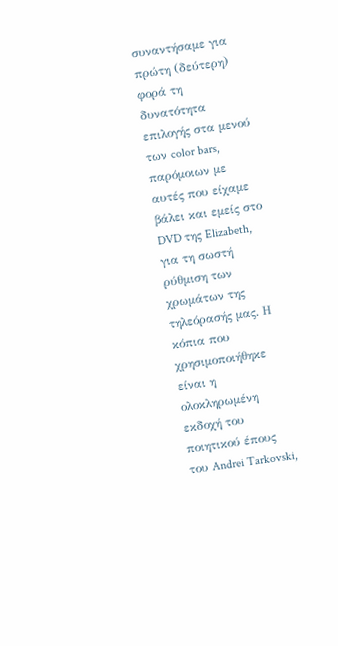συναντήσαμε για πρώτη (δεύτερη) φορά τη δυνατότητα επιλογής στα μενού των color bars, παρόμοιων με αυτές που είχαμε βάλει και εμείς στο DVD της Elizabeth, για τη σωστή ρύθμιση των χρωμάτων της τηλεόρασής μας. Η κόπια που χρησιμοποιήθηκε είναι η ολοκληρωμένη εκδοχή του ποιητικού έπους του Andrei Tarkovski,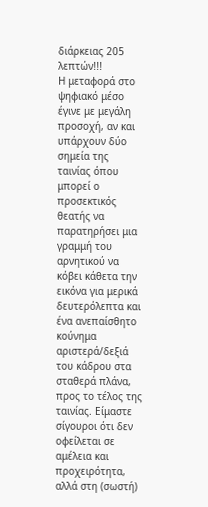διάρκειας 205 λεπτών!!!
Η μεταφορά στο ψηφιακό μέσο έγινε με μεγάλη προσοχή, αν και υπάρχουν δύο σημεία της ταινίας όπου μπορεί ο προσεκτικός θεατής να παρατηρήσει μια γραμμή του αρνητικού να κόβει κάθετα την εικόνα για μερικά δευτερόλεπτα και ένα ανεπαίσθητο κούνημα αριστερά/δεξιά του κάδρου στα σταθερά πλάνα, προς το τέλος της ταινίας. Είμαστε σίγουροι ότι δεν οφείλεται σε αμέλεια και προχειρότητα, αλλά στη (σωστή)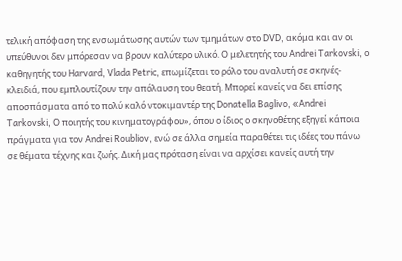τελική απόφαση της ενσωμάτωσης αυτών των τμημάτων στο DVD, ακόμα και αν οι υπεύθυνοι δεν μπόρεσαν να βρουν καλύτερο υλικό. Ο μελετητής του Andrei Tarkovski, ο καθηγητής του Harvard, Vlada Petric, επωμίζεται το ρόλο του αναλυτή σε σκηνές-κλειδιά, που εμπλουτίζουν την απόλαυση του θεατή. Μπορεί κανείς να δει επίσης αποσπάσματα από το πολύ καλό ντοκιμαντέρ της Donatella Baglivo, «Andrei Tarkovski, Ο ποιητής του κινηματογράφου», όπου ο ίδιος ο σκηνοθέτης εξηγεί κάποια πράγματα για τον Andrei Roubliov, ενώ σε άλλα σημεία παραθέτει τις ιδέες του πάνω σε θέματα τέχνης και ζωής. Δική μας πρόταση είναι να αρχίσει κανείς αυτή την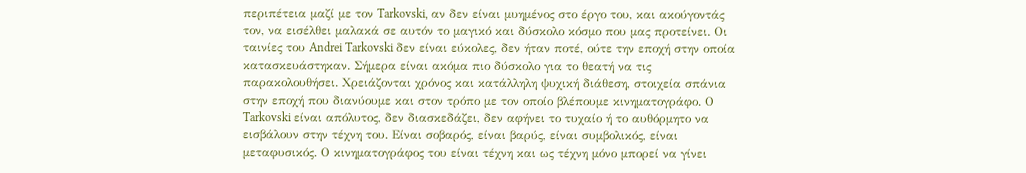περιπέτεια μαζί με τον Tarkovski, αν δεν είναι μυημένος στο έργο του, και ακούγοντάς τον, να εισέλθει μαλακά σε αυτόν το μαγικό και δύσκολο κόσμο που μας προτείνει. Οι ταινίες του Andrei Tarkovski δεν είναι εύκολες, δεν ήταν ποτέ, ούτε την εποχή στην οποία κατασκευάστηκαν. Σήμερα είναι ακόμα πιο δύσκολο για το θεατή να τις παρακολουθήσει. Χρειάζονται χρόνος και κατάλληλη ψυχική διάθεση, στοιχεία σπάνια στην εποχή που διανύουμε και στον τρόπο με τον οποίο βλέπουμε κινηματογράφο. Ο Tarkovski είναι απόλυτος, δεν διασκεδάζει, δεν αφήνει το τυχαίο ή το αυθόρμητο να εισβάλουν στην τέχνη του. Είναι σοβαρός, είναι βαρύς, είναι συμβολικός, είναι μεταφυσικός. Ο κινηματογράφος του είναι τέχνη και ως τέχνη μόνο μπορεί να γίνει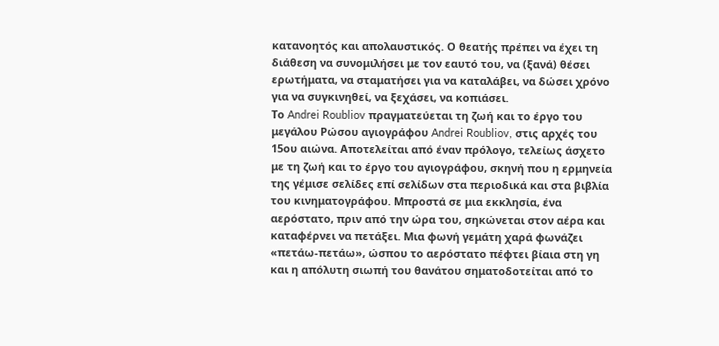κατανοητός και απολαυστικός. Ο θεατής πρέπει να έχει τη διάθεση να συνομιλήσει με τον εαυτό του, να (ξανά) θέσει ερωτήματα, να σταματήσει για να καταλάβει, να δώσει χρόνο για να συγκινηθεί, να ξεχάσει, να κοπιάσει.
Το Andrei Roubliov πραγματεύεται τη ζωή και το έργο του μεγάλου Ρώσου αγιογράφου Andrei Roubliov, στις αρχές του 15ου αιώνα. Αποτελείται από έναν πρόλογο, τελείως άσχετο με τη ζωή και το έργο του αγιογράφου, σκηνή που η ερμηνεία της γέμισε σελίδες επί σελίδων στα περιοδικά και στα βιβλία του κινηματογράφου. Μπροστά σε μια εκκλησία, ένα αερόστατο, πριν από την ώρα του, σηκώνεται στον αέρα και καταφέρνει να πετάξει. Μια φωνή γεμάτη χαρά φωνάζει «πετάω-πετάω», ώσπου το αερόστατο πέφτει βίαια στη γη και η απόλυτη σιωπή του θανάτου σηματοδοτείται από το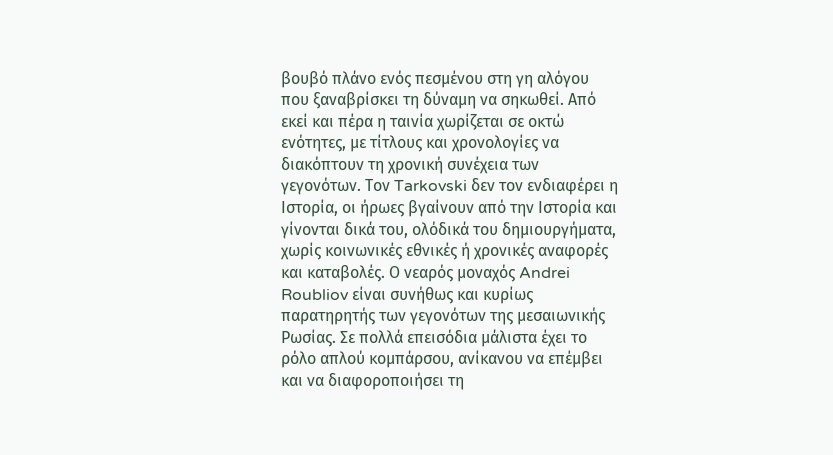βουβό πλάνο ενός πεσμένου στη γη αλόγου που ξαναβρίσκει τη δύναμη να σηκωθεί. Από εκεί και πέρα η ταινία χωρίζεται σε οκτώ ενότητες, με τίτλους και χρονολογίες να διακόπτουν τη χρονική συνέχεια των γεγονότων. Τον Tarkovski δεν τον ενδιαφέρει η Ιστορία, οι ήρωες βγαίνουν από την Ιστορία και γίνονται δικά του, ολόδικά του δημιουργήματα, χωρίς κοινωνικές εθνικές ή χρονικές αναφορές και καταβολές. Ο νεαρός μοναχός Andrei Roubliov είναι συνήθως και κυρίως παρατηρητής των γεγονότων της μεσαιωνικής Ρωσίας. Σε πολλά επεισόδια μάλιστα έχει το ρόλο απλού κομπάρσου, ανίκανου να επέμβει και να διαφοροποιήσει τη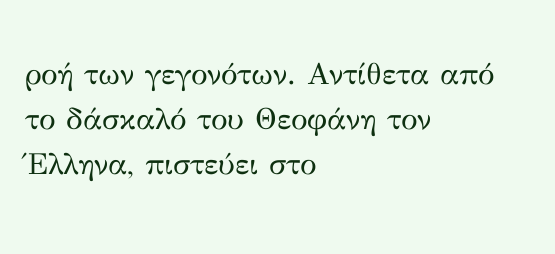ροή των γεγονότων. Αντίθετα από το δάσκαλό του Θεοφάνη τον Έλληνα, πιστεύει στο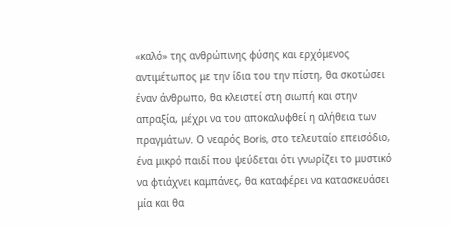«καλό» της ανθρώπινης φύσης και ερχόμενος αντιμέτωπος με την ίδια του την πίστη, θα σκοτώσει έναν άνθρωπο, θα κλειστεί στη σιωπή και στην απραξία, μέχρι να του αποκαλυφθεί η αλήθεια των πραγμάτων. Ο νεαρός Boris, στο τελευταίο επεισόδιο, ένα μικρό παιδί που ψεύδεται ότι γνωρίζει το μυστικό να φτιάχνει καμπάνες, θα καταφέρει να κατασκευάσει μία και θα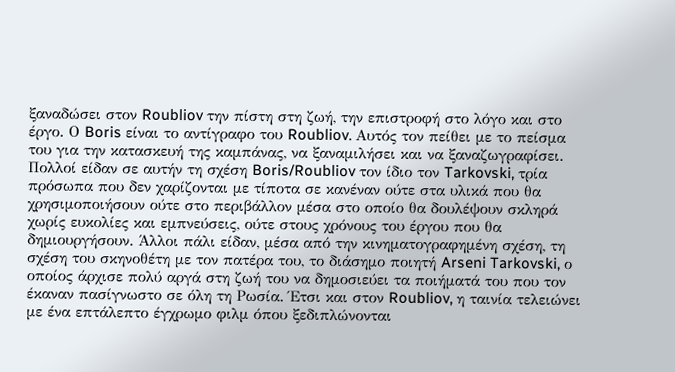ξαναδώσει στον Roubliov την πίστη στη ζωή, την επιστροφή στο λόγο και στο έργο. Ο Boris είναι το αντίγραφο του Roubliov. Αυτός τον πείθει με το πείσμα του για την κατασκευή της καμπάνας, να ξαναμιλήσει και να ξαναζωγραφίσει. Πολλοί είδαν σε αυτήν τη σχέση Boris/Roubliov τον ίδιο τον Tarkovski, τρία πρόσωπα που δεν χαρίζονται με τίποτα σε κανέναν ούτε στα υλικά που θα χρησιμοποιήσουν ούτε στο περιβάλλον μέσα στο οποίο θα δουλέψουν σκληρά χωρίς ευκολίες και εμπνεύσεις, ούτε στους χρόνους του έργου που θα δημιουργήσουν. Άλλοι πάλι είδαν, μέσα από την κινηματογραφημένη σχέση, τη σχέση του σκηνοθέτη με τον πατέρα του, το διάσημο ποιητή Arseni Tarkovski, ο οποίος άρχισε πολύ αργά στη ζωή του να δημοσιεύει τα ποιήματά του που τον έκαναν πασίγνωστο σε όλη τη Ρωσία. Έτσι και στον Roubliov, η ταινία τελειώνει με ένα επτάλεπτο έγχρωμο φιλμ όπου ξεδιπλώνονται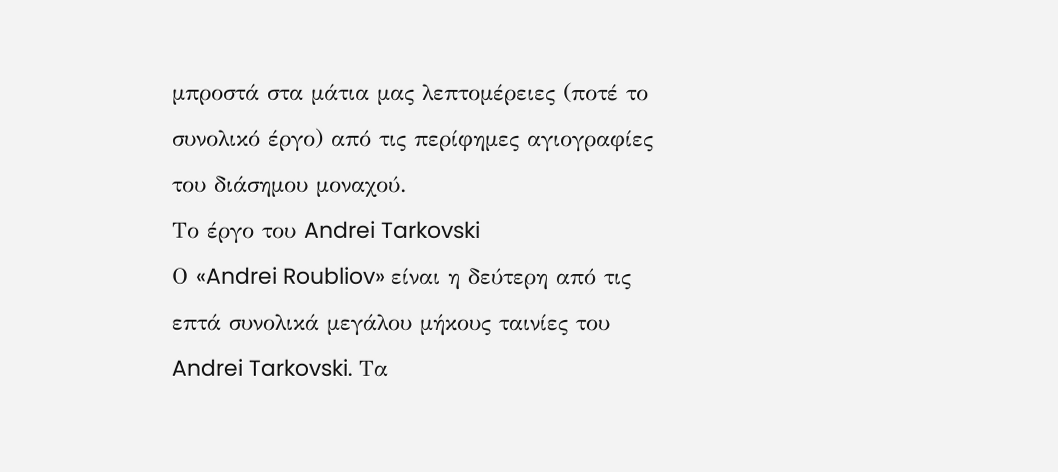μπροστά στα μάτια μας λεπτομέρειες (ποτέ το συνολικό έργο) από τις περίφημες αγιογραφίες του διάσημου μοναχού.
Το έργο του Andrei Tarkovski
Ο «Andrei Roubliov» είναι η δεύτερη από τις επτά συνολικά μεγάλου μήκους ταινίες του Andrei Tarkovski. Τα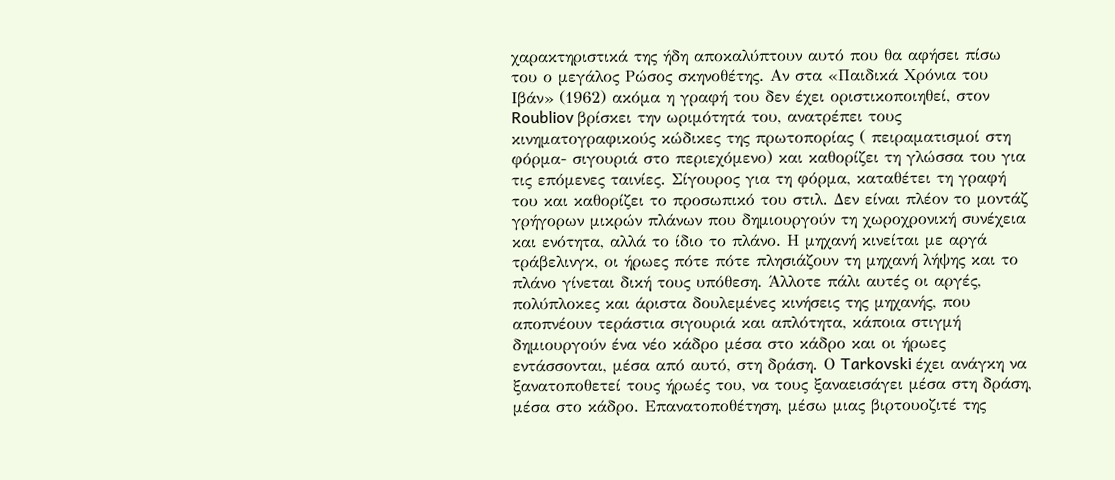χαρακτηριστικά της ήδη αποκαλύπτουν αυτό που θα αφήσει πίσω του ο μεγάλος Ρώσος σκηνοθέτης. Αν στα «Παιδικά Χρόνια του Ιβάν» (1962) ακόμα η γραφή του δεν έχει οριστικοποιηθεί, στον Roubliov βρίσκει την ωριμότητά του, ανατρέπει τους κινηματογραφικούς κώδικες της πρωτοπορίας ( πειραματισμοί στη φόρμα- σιγουριά στο περιεχόμενο) και καθορίζει τη γλώσσα του για τις επόμενες ταινίες. Σίγουρος για τη φόρμα, καταθέτει τη γραφή του και καθορίζει το προσωπικό του στιλ. Δεν είναι πλέον το μοντάζ γρήγορων μικρών πλάνων που δημιουργούν τη χωροχρονική συνέχεια και ενότητα, αλλά το ίδιο το πλάνο. Η μηχανή κινείται με αργά τράβελινγκ, οι ήρωες πότε πότε πλησιάζουν τη μηχανή λήψης και το πλάνο γίνεται δική τους υπόθεση. Άλλοτε πάλι αυτές οι αργές, πολύπλοκες και άριστα δουλεμένες κινήσεις της μηχανής, που αποπνέουν τεράστια σιγουριά και απλότητα, κάποια στιγμή δημιουργούν ένα νέο κάδρο μέσα στο κάδρο και οι ήρωες εντάσσονται, μέσα από αυτό, στη δράση. Ο Tarkovski έχει ανάγκη να ξανατοποθετεί τους ήρωές του, να τους ξαναεισάγει μέσα στη δράση, μέσα στο κάδρο. Επανατοποθέτηση, μέσω μιας βιρτουοζιτέ της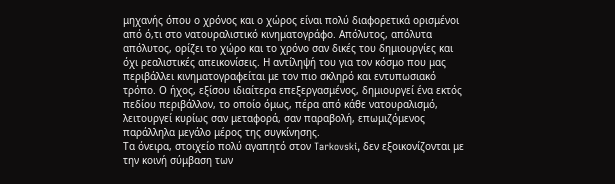μηχανής όπου ο χρόνος και ο χώρος είναι πολύ διαφορετικά ορισμένοι από ό,τι στο νατουραλιστικό κινηματογράφο. Απόλυτος, απόλυτα απόλυτος, ορίζει το χώρο και το χρόνο σαν δικές του δημιουργίες και όχι ρεαλιστικές απεικονίσεις. Η αντίληψή του για τον κόσμο που μας περιβάλλει κινηματογραφείται με τον πιο σκληρό και εντυπωσιακό τρόπο. Ο ήχος, εξίσου ιδιαίτερα επεξεργασμένος, δημιουργεί ένα εκτός πεδίου περιβάλλον, το οποίο όμως, πέρα από κάθε νατουραλισμό, λειτουργεί κυρίως σαν μεταφορά, σαν παραβολή, επωμιζόμενος παράλληλα μεγάλο μέρος της συγκίνησης.
Τα όνειρα, στοιχείο πολύ αγαπητό στον Tarkovski, δεν εξοικονίζονται με την κοινή σύμβαση των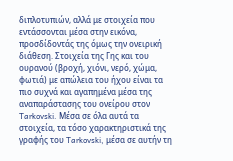διπλοτυπιών, αλλά με στοιχεία που εντάσσονται μέσα στην εικόνα, προσδίδοντάς της όμως την ονειρική διάθεση. Στοιχεία της Γης και του ουρανού (βροχή, χιόνι, νερό, χώμα, φωτιά) με απώλεια του ήχου είναι τα πιο συχνά και αγαπημένα μέσα της αναπαράστασης του ονείρου στον Tarkovski. Μέσα σε όλα αυτά τα στοιχεία, τα τόσο χαρακτηριστικά της γραφής του Tarkovski, μέσα σε αυτήν τη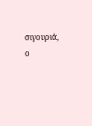σιγουριά, ο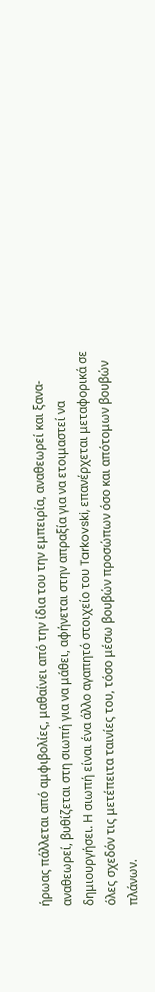ήρωας πάλλεται από αμφιβολίες, μαθαίνει από την ίδια του την εμπειρία, αναθεωρεί και ξανα-αναθεωρεί, βυθίζεται στη σιωπή για να μάθει, αφήνεται στην απραξία για να ετοιμαστεί να δημιουργήσει. Η σιωπή είναι ένα άλλο αγαπητό στοιχείο του Tarkovski, επανέρχεται μεταφορικά σε όλες σχεδόν τις μετέπειτα ταινίες του, τόσο μέσω βουβών προσώπων όσο και απότομων βουβών πλάνων.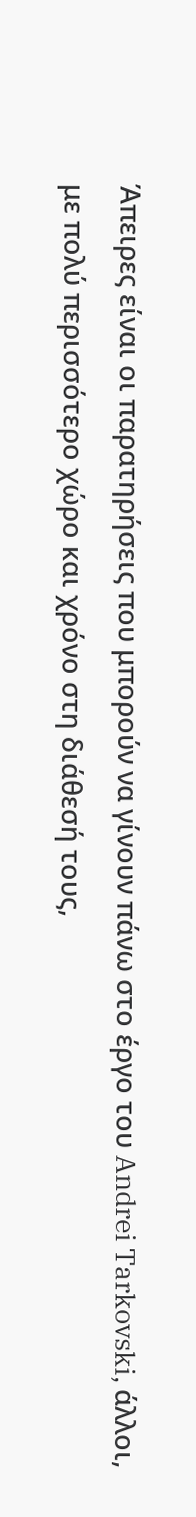Άπειρες είναι οι παρατηρήσεις που μπορούν να γίνουν πάνω στο έργο του Andrei Tarkovski, άλλοι, με πολύ περισσότερο χώρο και χρόνο στη διάθεσή τους,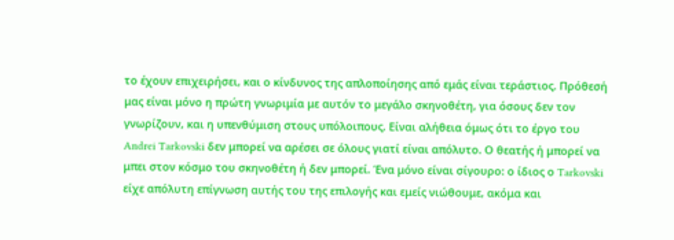το έχουν επιχειρήσει, και ο κίνδυνος της απλοποίησης από εμάς είναι τεράστιος. Πρόθεσή μας είναι μόνο η πρώτη γνωριμία με αυτόν το μεγάλο σκηνοθέτη, για όσους δεν τον γνωρίζουν, και η υπενθύμιση στους υπόλοιπους. Είναι αλήθεια όμως ότι το έργο του Andrei Tarkovski δεν μπορεί να αρέσει σε όλους γιατί είναι απόλυτο. Ο θεατής ή μπορεί να μπει στον κόσμο του σκηνοθέτη ή δεν μπορεί. Ένα μόνο είναι σίγουρο: ο ίδιος ο Tarkovski είχε απόλυτη επίγνωση αυτής του της επιλογής και εμείς νιώθουμε, ακόμα και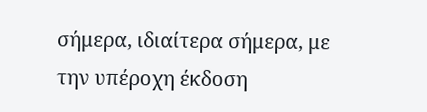σήμερα, ιδιαίτερα σήμερα, με την υπέροχη έκδοση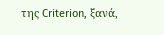της Criterion, ξανά,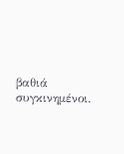βαθιά συγκινημένοι.